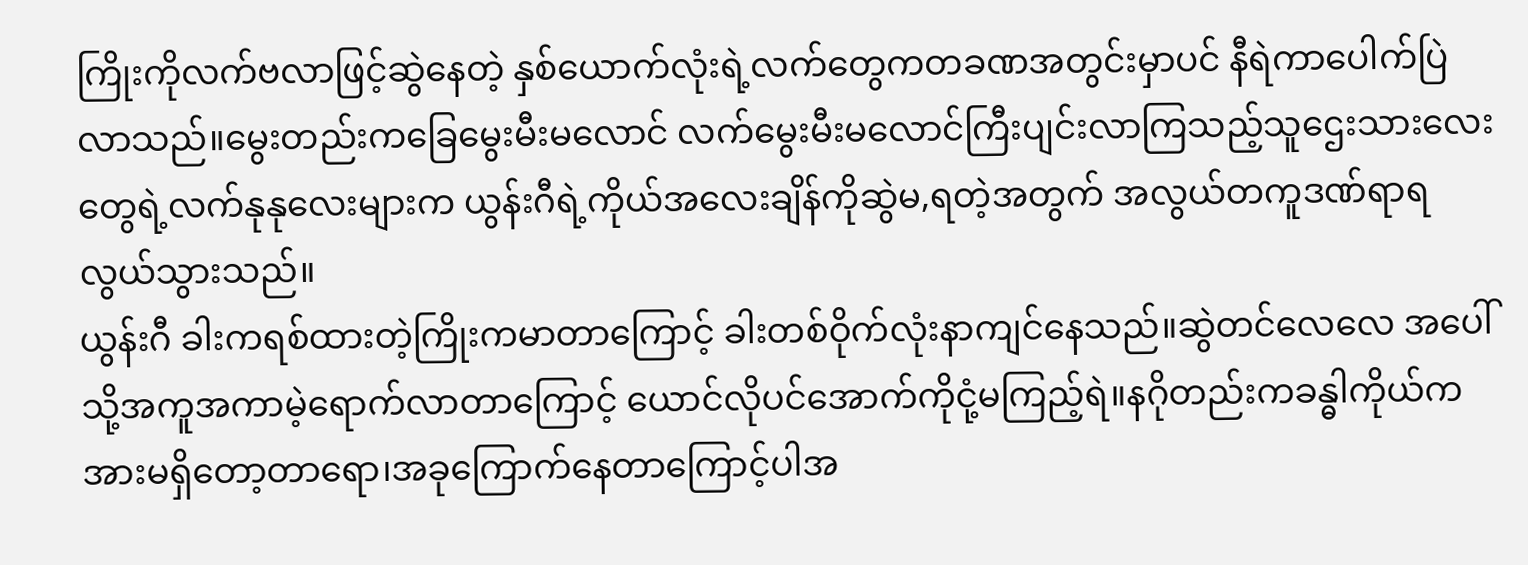ကြိုးကိုလက်ဗလာဖြင့်ဆွဲနေတဲ့ နှစ်ယောက်လုံးရဲ့လက်တွေကတခဏအတွင်းမှာပင် နီရဲကာပေါက်ပြဲလာသည်။မွေးတည်းကခြေမွေးမီးမလောင် လက်မွေးမီးမလောင်ကြီးပျင်းလာကြသည့်သူဌေးသားလေးတွေရဲ့လက်နုနုလေးများက ယွန်းဂီရဲ့ကိုယ်အလေးချိန်ကိုဆွဲမ,ရတဲ့အတွက် အလွယ်တကူဒဏ်ရာရလွယ်သွားသည်။
ယွန်းဂီ ခါးကရစ်ထားတဲ့ကြိုးကမာတာကြောင့် ခါးတစ်ဝိုက်လုံးနာကျင်နေသည်။ဆွဲတင်လေလေ အပေါ်သို့အကူအကာမဲ့ရောက်လာတာကြောင့် ယောင်လိုပင်အောက်ကိုငုံ့မကြည့်ရဲ။နဂိုတည်းကခန္ဓါကိုယ်ကအားမရှိတော့တာရော၊အခုကြောက်နေတာကြောင့်ပါအ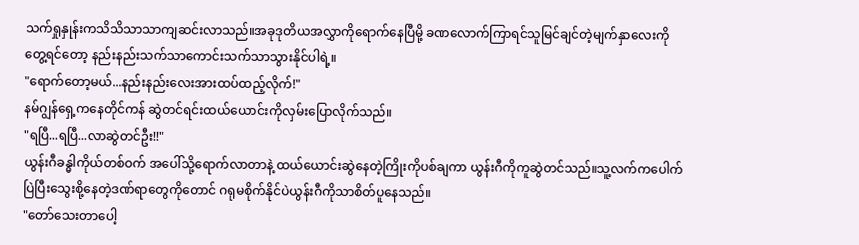သက်ရှုနှုန်းကသိသိသာသာကျဆင်းလာသည်။အခုဒုတိယအလွှာကိုရောက်နေပြီမို့ ခဏလောက်ကြာရင်သူမြင်ချင်တဲ့မျက်နှာလေးကိုတွေ့ရင်တော့ နည်းနည်းသက်သာကောင်းသက်သာသွားနိုင်ပါရဲ့။
"ရောက်တော့မယ်...နည်းနည်းလေးအားထပ်ထည့်လိုက်!"
နမ်ဂျွန်ရှေ့ကနေတိုင်ကန် ဆွဲတင်ရင်းထယ်ယောင်းကိုလှမ်းပြောလိုက်သည်။
"ရပြီ...ရပြီ...လာဆွဲတင်ဦး!!"
ယွန်းဂီခန္ဓါကိုယ်တစ်ဝက် အပေါ်သို့ရောက်လာတာနဲ့ ထယ်ယောင်းဆွဲနေတဲ့ကြိုးကိုပစ်ချကာ ယွန်းဂီကိုကူဆွဲတင်သည်။သူ့လက်ကပေါက်ပြဲပြီးသွေးစို့နေတဲ့ဒဏ်ရာတွေကိုတောင် ဂရုမစိုက်နိုင်ပဲယွန်းဂီကိုသာစိတ်ပူနေသည်။
"တော်သေးတာပေါ့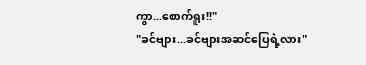ကွာ...စောက်ရူး!!"
"ခင်ဗျား...ခင်ဗျားအဆင်ပြေရဲ့လား"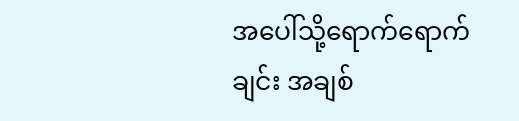အပေါ်သို့ရောက်ရောက်ချင်း အချစ်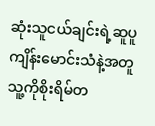ဆုံးသူငယ်ချင်းရဲ့ဆူပူကျိန်းမောင်းသံနဲ့အတူ သူ့ကိုစိုးရိမ်တ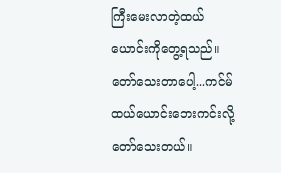ကြီးမေးလာတဲ့ထယ်ယောင်းကိုတွေ့ရသည်။တော်သေးတာပေါ့...ကင်မ်ထယ်ယောင်းဘေးကင်းလို့တော်သေးတယ်။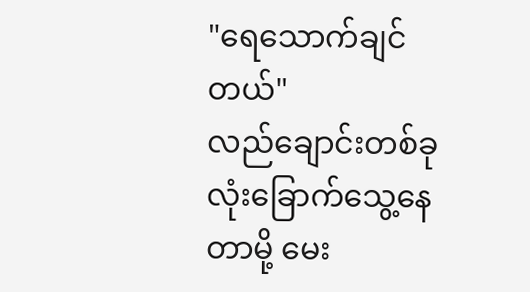"ရေသောက်ချင်တယ်"
လည်ချောင်းတစ်ခုလုံးခြောက်သွေ့နေတာမို့ မေး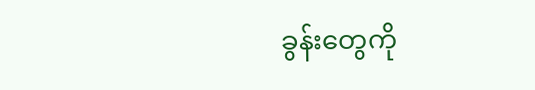ခွန်းတွေကို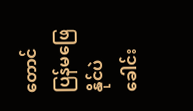တောင်ပြန်မဖြေနိုင်ပဲခေါင်း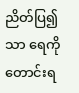ညိတ်ပြ၍သာ ရေကိုတောင်းရ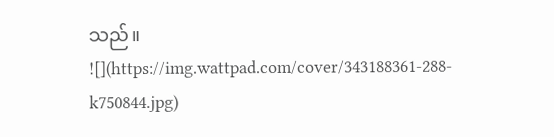သည်။
![](https://img.wattpad.com/cover/343188361-288-k750844.jpg)